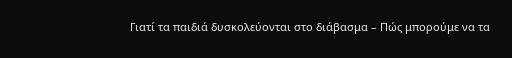Γιατί τα παιδιά δυσκολεύονται στο διάβασμα – Πώς μπορούμε να τα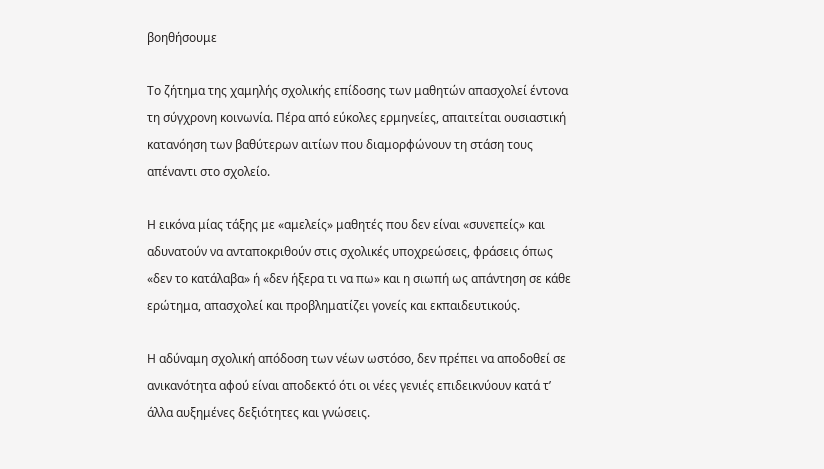βοηθήσουμε

Το ζήτημα της χαμηλής σχολικής επίδοσης των μαθητών απασχολεί έντονα τη σύγχρονη κοινωνία. Πέρα από εύκολες ερμηνείες, απαιτείται ουσιαστική κατανόηση των βαθύτερων αιτίων που διαμορφώνουν τη στάση τους απέναντι στο σχολείο.

Η εικόνα μίας τάξης με «αμελείς» μαθητές που δεν είναι «συνεπείς» και αδυνατούν να ανταποκριθούν στις σχολικές υποχρεώσεις, φράσεις όπως «δεν το κατάλαβα» ή «δεν ήξερα τι να πω» και η σιωπή ως απάντηση σε κάθε ερώτημα, απασχολεί και προβληματίζει γονείς και εκπαιδευτικούς.

Η αδύναμη σχολική απόδοση των νέων ωστόσο, δεν πρέπει να αποδοθεί σε ανικανότητα αφού είναι αποδεκτό ότι οι νέες γενιές επιδεικνύουν κατά τ’ άλλα αυξημένες δεξιότητες και γνώσεις.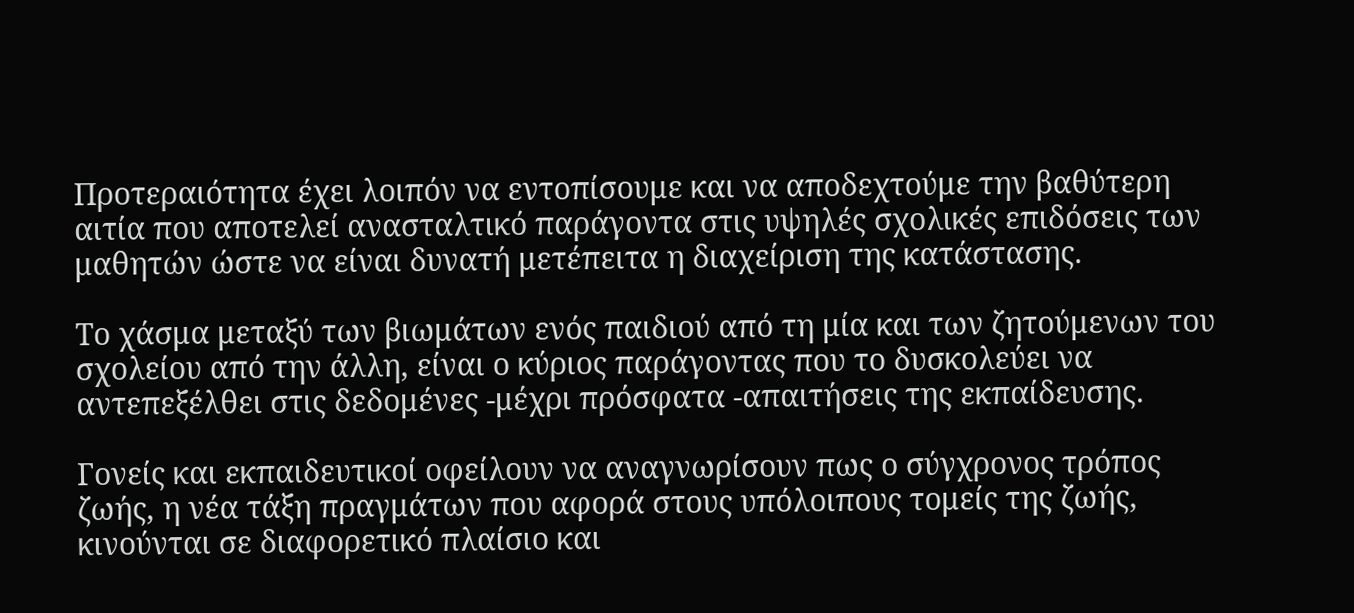Προτεραιότητα έχει λοιπόν να εντοπίσουμε και να αποδεχτούμε την βαθύτερη αιτία που αποτελεί ανασταλτικό παράγοντα στις υψηλές σχολικές επιδόσεις των μαθητών ώστε να είναι δυνατή μετέπειτα η διαχείριση της κατάστασης.

Το χάσμα μεταξύ των βιωμάτων ενός παιδιού από τη μία και των ζητούμενων του σχολείου από την άλλη, είναι ο κύριος παράγοντας που το δυσκολεύει να αντεπεξέλθει στις δεδομένες -μέχρι πρόσφατα -απαιτήσεις της εκπαίδευσης.

Γονείς και εκπαιδευτικοί οφείλουν να αναγνωρίσουν πως ο σύγχρονος τρόπος ζωής, η νέα τάξη πραγμάτων που αφορά στους υπόλοιπους τομείς της ζωής, κινούνται σε διαφορετικό πλαίσιο και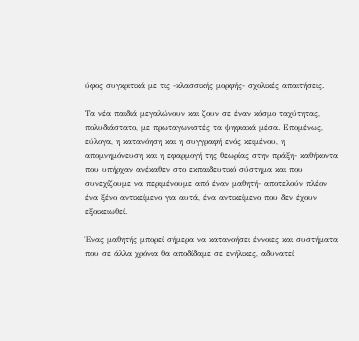ύφος συγκριτικά με τις -κλασσικής μορφής- σχολικές απαιτήσεις.

Τα νέα παιδιά μεγαλώνουν και ζουν σε έναν κόσμο ταχύτητας, πολυδιάστατο, με πρωταγωνιστές τα ψηφιακά μέσα. Επομένως, εύλογα, η κατανόηση και η συγγραφή ενός κειμένου, η απομνημόνευση και η εφαρμογή της θεωρίας στην πράξη- καθήκοντα που υπήρχαν ανέκαθεν στο εκπαιδευτικό σύστημα και που συνεχίζουμε να περιμένουμε από έναν μαθητή- αποτελούν πλέον ένα ξένο αντικείμενο για αυτά, ένα αντικείμενο που δεν έχουν εξοικειωθεί.

Ένας μαθητής μπορεί σήμερα να κατανοήσει έννοιες και συστήματα που σε άλλα χρόνια θα αποδίδαμε σε ενήλικες, αδυνατεί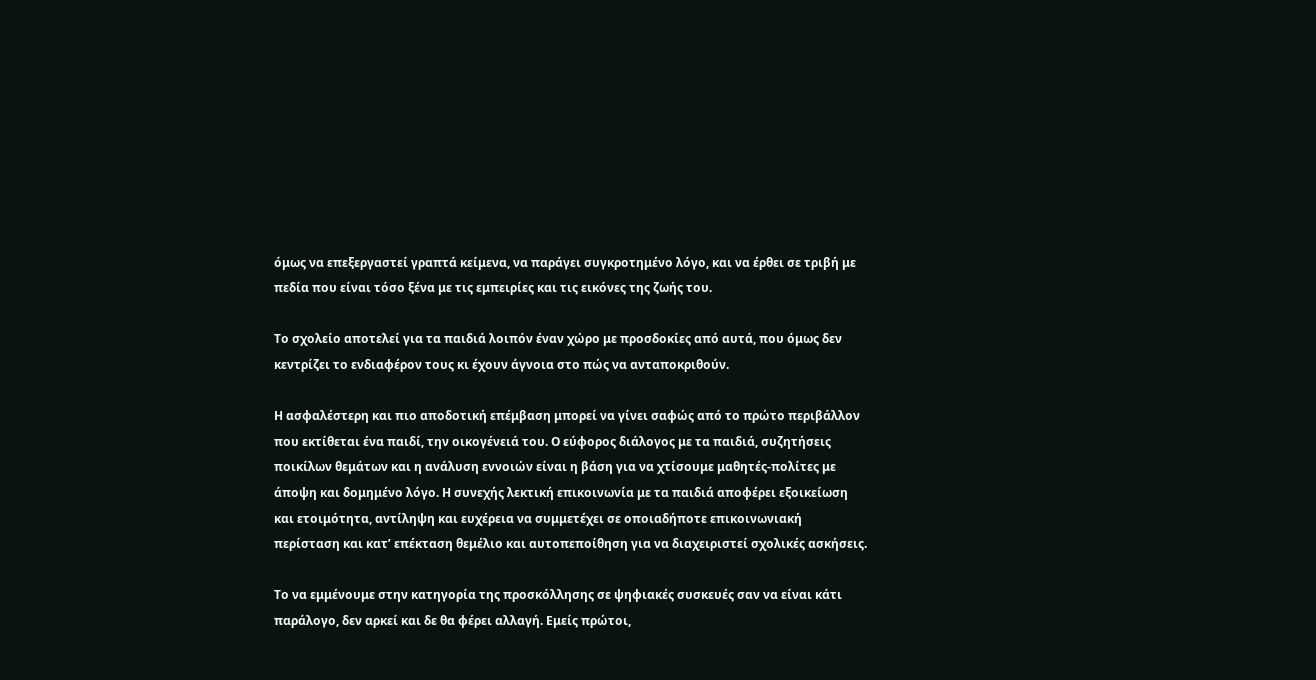όμως να επεξεργαστεί γραπτά κείμενα, να παράγει συγκροτημένο λόγο, και να έρθει σε τριβή με πεδία που είναι τόσο ξένα με τις εμπειρίες και τις εικόνες της ζωής του.

Το σχολείο αποτελεί για τα παιδιά λοιπόν έναν χώρο με προσδοκίες από αυτά, που όμως δεν κεντρίζει το ενδιαφέρον τους κι έχουν άγνοια στο πώς να ανταποκριθούν.

Η ασφαλέστερη και πιο αποδοτική επέμβαση μπορεί να γίνει σαφώς από το πρώτο περιβάλλον που εκτίθεται ένα παιδί, την οικογένειά του. Ο εύφορος διάλογος με τα παιδιά, συζητήσεις ποικίλων θεμάτων και η ανάλυση εννοιών είναι η βάση για να χτίσουμε μαθητές-πολίτες με άποψη και δομημένο λόγο. Η συνεχής λεκτική επικοινωνία με τα παιδιά αποφέρει εξοικείωση και ετοιμότητα, αντίληψη και ευχέρεια να συμμετέχει σε οποιαδήποτε επικοινωνιακή περίσταση και κατ’ επέκταση θεμέλιο και αυτοπεποίθηση για να διαχειριστεί σχολικές ασκήσεις.

Το να εμμένουμε στην κατηγορία της προσκόλλησης σε ψηφιακές συσκευές σαν να είναι κάτι παράλογο, δεν αρκεί και δε θα φέρει αλλαγή. Εμείς πρώτοι,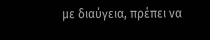με διαύγεια, πρέπει να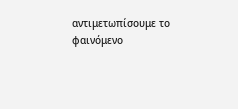αντιμετωπίσουμε το φαινόμενο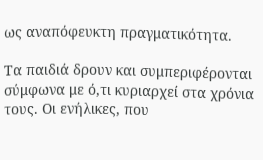ως αναπόφευκτη πραγματικότητα.

Τα παιδιά δρουν και συμπεριφέρονται σύμφωνα με ό,τι κυριαρχεί στα χρόνια τους. Οι ενήλικες, που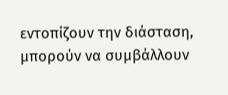εντοπίζουν την διάσταση, μπορούν να συμβάλλουν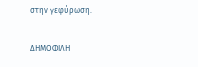στην γεφύρωση.

ΔΗΜΟΦΙΛΗ